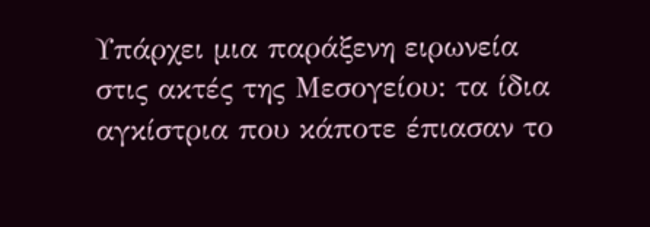Υπάρχει μια παράξενη ειρωνεία στις ακτές της Μεσογείου: τα ίδια αγκίστρια που κάποτε έπιασαν το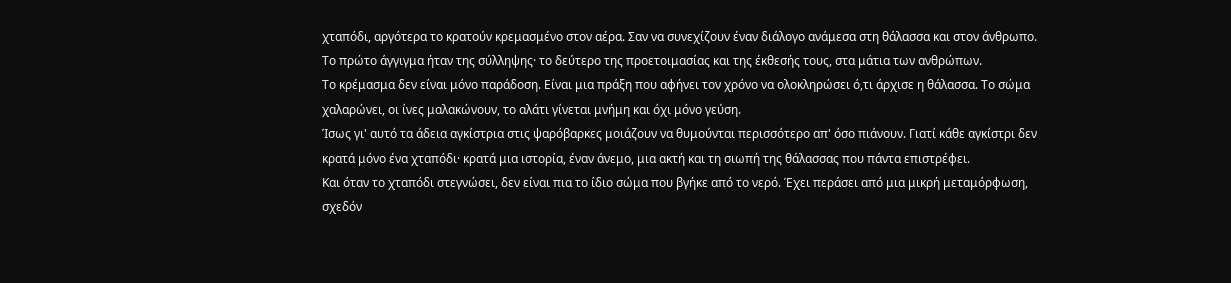χταπόδι, αργότερα το κρατούν κρεμασμένο στον αέρα. Σαν να συνεχίζουν έναν διάλογο ανάμεσα στη θάλασσα και στον άνθρωπο. Το πρώτο άγγιγμα ήταν της σύλληψης· το δεύτερο της προετοιμασίας και της έκθεσής τους, στα μάτια των ανθρώπων.
Το κρέμασμα δεν είναι μόνο παράδοση. Είναι μια πράξη που αφήνει τον χρόνο να ολοκληρώσει ό,τι άρχισε η θάλασσα. Το σώμα χαλαρώνει, οι ίνες μαλακώνουν, το αλάτι γίνεται μνήμη και όχι μόνο γεύση.
Ίσως γι' αυτό τα άδεια αγκίστρια στις ψαρόβαρκες μοιάζουν να θυμούνται περισσότερο απ' όσο πιάνουν. Γιατί κάθε αγκίστρι δεν κρατά μόνο ένα χταπόδι· κρατά μια ιστορία, έναν άνεμο, μια ακτή και τη σιωπή της θάλασσας που πάντα επιστρέφει.
Και όταν το χταπόδι στεγνώσει, δεν είναι πια το ίδιο σώμα που βγήκε από το νερό. Έχει περάσει από μια μικρή μεταμόρφωση, σχεδόν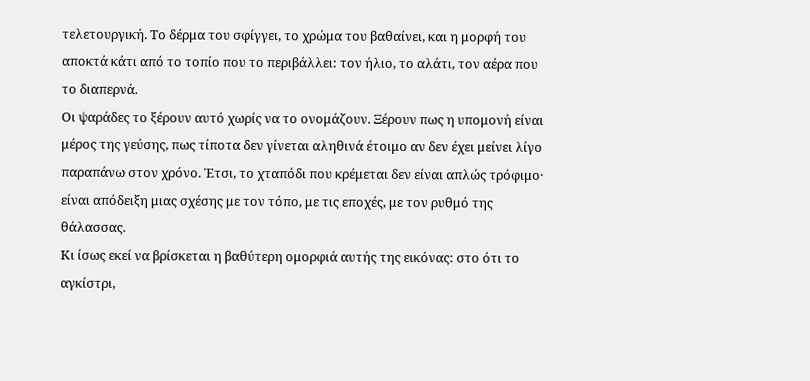τελετουργική. Το δέρμα του σφίγγει, το χρώμα του βαθαίνει, και η μορφή του αποκτά κάτι από το τοπίο που το περιβάλλει: τον ήλιο, το αλάτι, τον αέρα που το διαπερνά.
Οι ψαράδες το ξέρουν αυτό χωρίς να το ονομάζουν. Ξέρουν πως η υπομονή είναι μέρος της γεύσης, πως τίποτα δεν γίνεται αληθινά έτοιμο αν δεν έχει μείνει λίγο παραπάνω στον χρόνο. Έτσι, το χταπόδι που κρέμεται δεν είναι απλώς τρόφιμο· είναι απόδειξη μιας σχέσης με τον τόπο, με τις εποχές, με τον ρυθμό της θάλασσας.
Κι ίσως εκεί να βρίσκεται η βαθύτερη ομορφιά αυτής της εικόνας: στο ότι το αγκίστρι,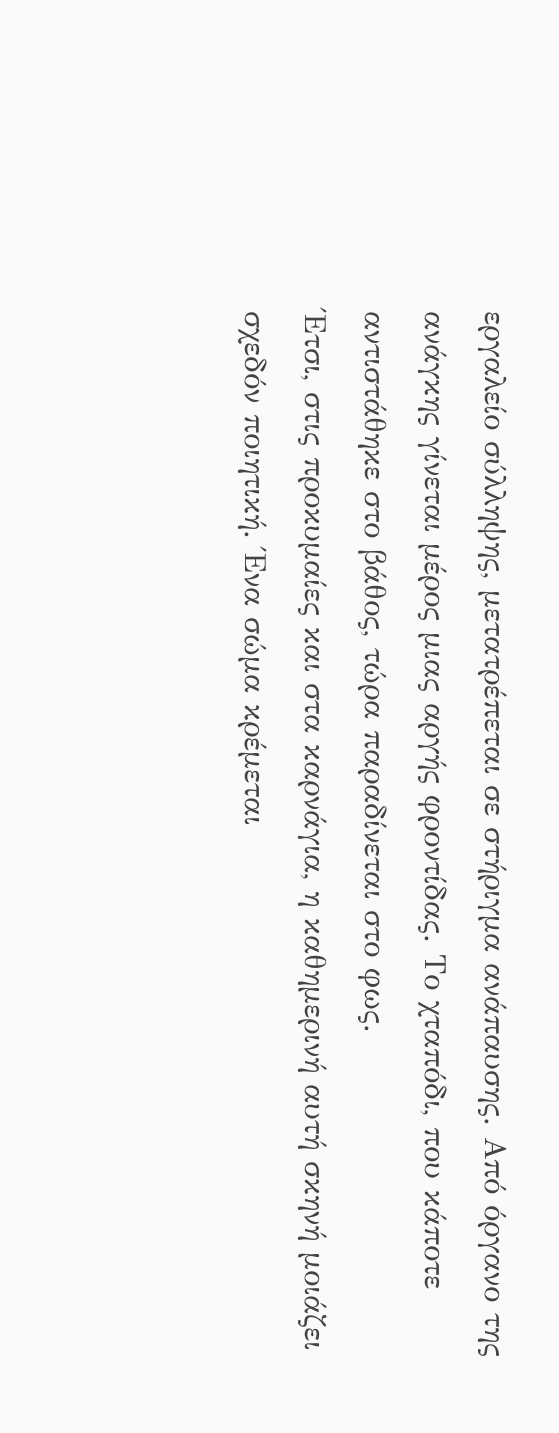εργαλείο σύλληψης, μετατρέπεται σε στήριγμα ανάπαυσης. Από όργανο της ανάγκης γίνεται μέρος μιας αργής φροντίδας. Το χταπόδι, που κάποτε αντιστάθηκε στο βάθος, τώρα παραδίνεται στο φως.
Έτσι, στις προκυμαίες και στα καρνάγια, η καθημερινή αυτή σκηνή μοιάζει σχεδόν ποιητική. Ένα σώμα κρέμεται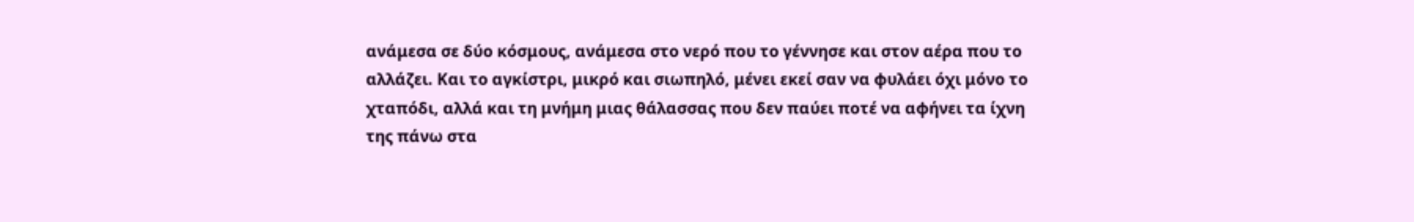ανάμεσα σε δύο κόσμους, ανάμεσα στο νερό που το γέννησε και στον αέρα που το αλλάζει. Και το αγκίστρι, μικρό και σιωπηλό, μένει εκεί σαν να φυλάει όχι μόνο το χταπόδι, αλλά και τη μνήμη μιας θάλασσας που δεν παύει ποτέ να αφήνει τα ίχνη της πάνω στα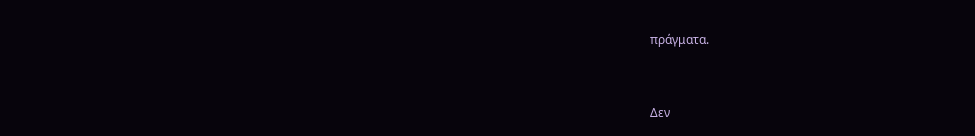πράγματα.


Δεν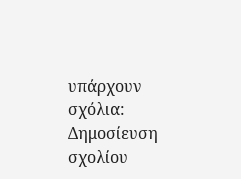υπάρχουν σχόλια:
Δημοσίευση σχολίου